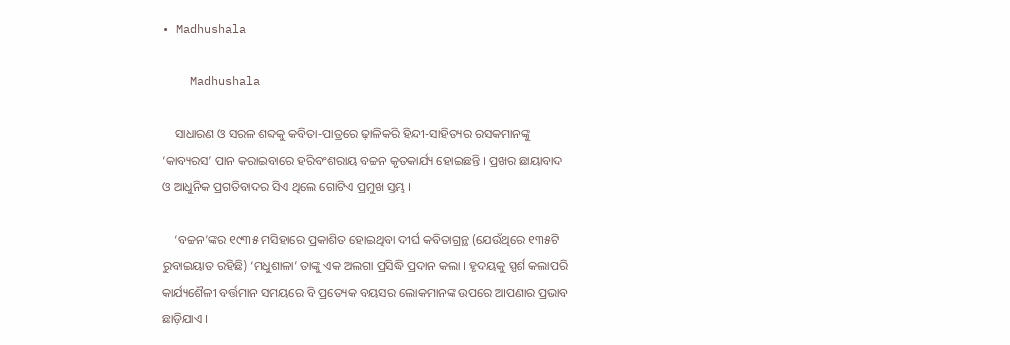• Madhushala

    Madhushala

    ସାଧାରଣ ଓ ସରଳ ଶବ୍ଦକୁ କବିତା-ପାତ୍ରରେ ଢ଼ାଳିକରି ହିନ୍ଦୀ-ସାହିତ୍ୟର ରସକମାନଙ୍କୁ ‘କାବ୍ୟରସ’ ପାନ କରାଇବାରେ ହରିବଂଶରାୟ ବଚ୍ଚନ କୃତକାର୍ଯ୍ୟ ହୋଇଛନ୍ତି । ପ୍ରଖର ଛାୟାବାଦ ଓ ଆଧୁନିକ ପ୍ରଗତିବାଦର ସିଏ ଥିଲେ ଗୋଟିଏ ପ୍ରମୁଖ ସ୍ତମ୍ଭ ।

    ‘ବଚ୍ଚନ’ଙ୍କର ୧୯୩୫ ମସିହାରେ ପ୍ରକାଶିତ ହୋଇଥିବା ଦୀର୍ଘ କବିତାଗ୍ରନ୍ଥ (ଯେଉଁଥିରେ ୧୩୫ଟି ରୁବାଇୟାତ ରହିଛି) ‘ମଧୁଶାଳା’ ତାଙ୍କୁ ଏକ ଅଲଗା ପ୍ରସିଦ୍ଧି ପ୍ରଦାନ କଲା । ହୃଦୟକୁ ସ୍ପର୍ଶ କଲାପରି କାର୍ଯ୍ୟଶୈଳୀ ବର୍ତ୍ତମାନ ସମୟରେ ବି ପ୍ରତ୍ୟେକ ବୟସର ଲୋକମାନଙ୍କ ଉପରେ ଆପଣାର ପ୍ରଭାବ ଛାଡ଼ିଯାଏ ।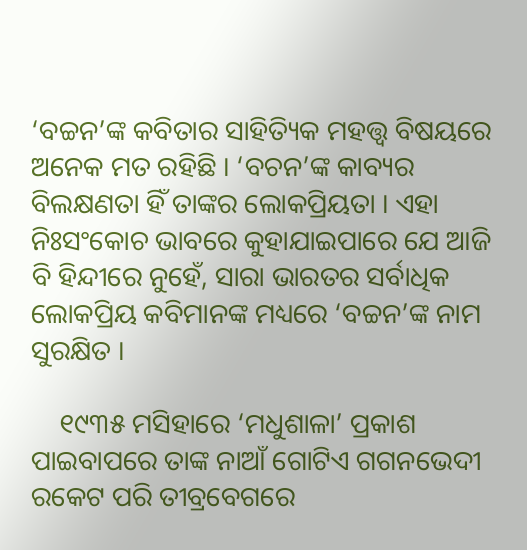‘ବଚ୍ଚନ’ଙ୍କ କବିତାର ସାହିତ୍ୟିକ ମହତ୍ତ୍ୱ ବିଷୟରେ ଅନେକ ମତ ରହିଛି । ‘ବଚନ’ଙ୍କ କାବ୍ୟର ବିଲକ୍ଷଣତା ହିଁ ତାଙ୍କର ଲୋକପ୍ରିୟତା । ଏହା ନିଃସଂକୋଚ ଭାବରେ କୁହାଯାଇପାରେ ଯେ ଆଜି ବି ହିନ୍ଦୀରେ ନୁହେଁ, ସାରା ଭାରତର ସର୍ବାଧିକ ଲୋକପ୍ରିୟ କବିମାନଙ୍କ ମଧ୍ୟରେ ‘ବଚ୍ଚନ’ଙ୍କ ନାମ ସୁରକ୍ଷିତ ।

    ୧୯୩୫ ମସିହାରେ ‘ମଧୁଶାଳା’ ପ୍ରକାଶ ପାଇବାପରେ ତାଙ୍କ ନାଆଁ ଗୋଟିଏ ଗଗନଭେଦୀ ରକେଟ ପରି ତୀବ୍ରବେଗରେ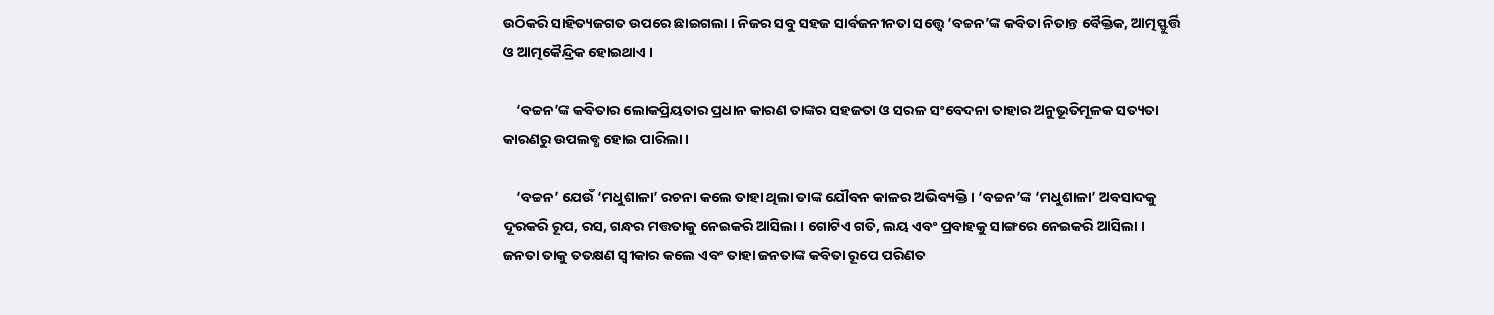ଉଠିକରି ସାହିତ୍ୟଜଗତ ଉପରେ ଛାଇଗଲା । ନିଜର ସବୁ ସହଜ ସାର୍ବଜନୀନତା ସତ୍ତ୍ୱେ ‘ବଚ୍ଚନ’ଙ୍କ କବିତା ନିତାନ୍ତ ବୈକ୍ତିକ, ଆତ୍ମସ୍ଫୁର୍ତ୍ତି ଓ ଆତ୍ମକୈନ୍ଦ୍ରିକ ହୋଇଥାଏ ।

    ‘ବଚ୍ଚନ’ଙ୍କ କବିତାର ଲୋକପ୍ରିୟତାର ପ୍ରଧାନ କାରଣ ତାଙ୍କର ସହଜତା ଓ ସରଳ ସଂବେଦନା ତାହାର ଅନୁଭୂତିମୂଳକ ସତ୍ୟତା କାରଣରୁ ଉପଲବ୍ଧ ହୋଇ ପାରିଲା ।

    ‘ବଚ୍ଚନ’ ଯେଉଁ ‘ମଧୁଶାଳା’ ରଚନା କଲେ ତାହା ଥିଲା ତାଙ୍କ ଯୌବନ କାଳର ଅଭିବ୍ୟକ୍ତି । ‘ବଚ୍ଚନ’ଙ୍କ ‘ମଧୁଶାଳା’ ଅବସାଦକୁ ଦୂରକରି ରୂପ, ରସ, ଗନ୍ଧର ମତ୍ତତାକୁ ନେଇକରି ଆସିଲା । ଗୋଟିଏ ଗତି, ଲୟ ଏବଂ ପ୍ରବାହକୁ ସାଙ୍ଗରେ ନେଇକରି ଆସିଲା । ଜନତା ତାକୁ ତତକ୍ଷଣ ସ୍ୱୀକାର କଲେ ଏବଂ ତାହା ଜନତାଙ୍କ କବିତା ରୂପେ ପରିଣତ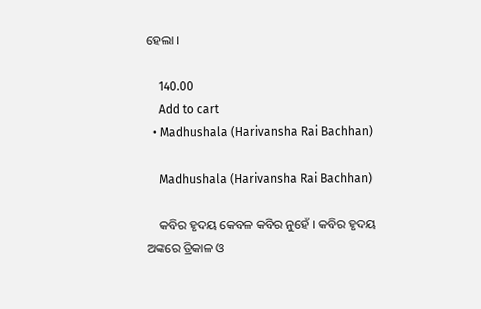ହେଲା ।

    140.00
    Add to cart
  • Madhushala (Harivansha Rai Bachhan)

    Madhushala (Harivansha Rai Bachhan)

    କବିର ହୃଦୟ କେବଳ କବିର ନୁହେଁ । କବିର ହୃଦୟ ଅଙ୍କରେ ତ୍ରିକାଳ ଓ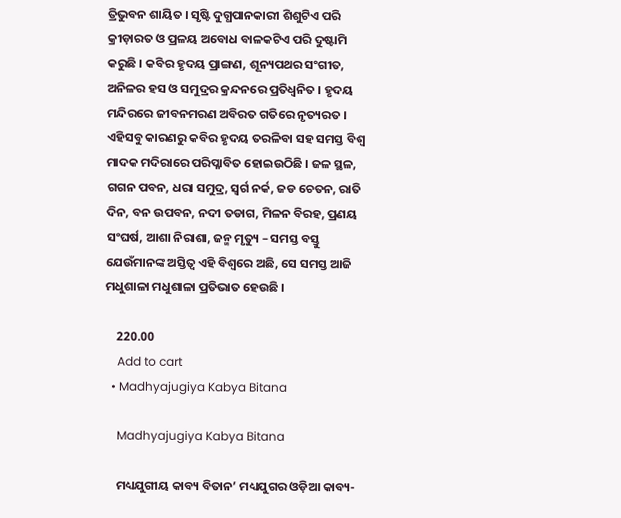ତ୍ରିଭୁବନ ଶାୟିତ । ସୃଷ୍ଟି ଦୁଗ୍ଧପାନକାରୀ ଶିଶୁଟିଏ ପରି କ୍ରୀଡ଼ାରତ ଓ ପ୍ରଳୟ ଅବୋଧ ବାଳକଟିଏ ପରି ଦୁଷ୍ଟାମି କରୁଛି । କବିର ହୃଦୟ ପ୍ରାଙ୍ଗଣ, ଶୂନ୍ୟପଥର ସଂଗୀତ, ଅନିଳର ହସ ଓ ସମୁଦ୍ରର କ୍ରନ୍ଦନରେ ପ୍ରତିଧ୍ୱନିତ । ହୃଦୟ ମନ୍ଦିରରେ ଜୀବନମରଣ ଅବିରତ ଗତିରେ ନୃତ୍ୟରତ । ଏହିସବୁ କାରଣରୁ କବିର ହୃଦୟ ତରଳିବା ସହ ସମସ୍ତ ବିଶ୍ୱ ମାଦକ ମଦିରାରେ ପରିପ୍ଳାବିତ ହୋଇଉଠିଛି । ଜଳ ସ୍ଥଳ, ଗଗନ ପବନ, ଧରା ସମୁଦ୍ର, ସ୍ୱର୍ଗ ନର୍କ, ଜଡ ଚେତନ, ରାତି ଦିନ, ବନ ଉପବନ, ନଦୀ ତଡାଗ, ମିଳନ ବିରହ, ପ୍ରଣୟ ସଂଘର୍ଷ, ଆଶା ନିରାଶା, ଜନ୍ମ ମୃତ୍ୟୁ – ସମସ୍ତ ବସ୍ତୁ ଯେଉଁମାନଙ୍କ ଅସ୍ତିତ୍ୱ ଏହି ବିଶ୍ୱରେ ଅଛି, ସେ ସମସ୍ତ ଆଜି ମଧୁଶାଳା ମଧୁଶାଳା ପ୍ରତିଭାତ ହେଉଛି ।

    220.00
    Add to cart
  • Madhyajugiya Kabya Bitana

    Madhyajugiya Kabya Bitana

    ମଧ୍ୟଯୁଗୀୟ କାବ୍ୟ ବିତାନ’ ମଧ୍ୟଯୁଗର ଓଡ଼ିଆ କାବ୍ୟ-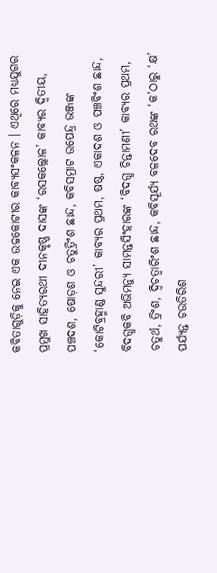କବିତାଗୁଡ଼ିକୁ ନେଇ ଏକ ଉଚ୍ଚକୋଟୀର କାବ୍ୟସଂକଳନ । ଏଥିରେ ମଧ୍ୟଯୁଗର ପ୍ରମୁଖ ସାହିତ୍ୟରଥୀ ଦୀନକୃଷ୍ଣ ଦାସଙ୍କ ‘ରସକଲ୍ଲୋଳ’ କାବ୍ୟର ଦ୍ୱିତୀୟ, ପଞ୍ଚଦଶ, ଷୋଡ଼ଶ ଓ ଚତୁତ୍ରିଂଶ ଛାନ୍ଦ, କବିସମ୍ରାଟ ଉପେନ୍ଦ୍ର ଭଞ୍ଜଙ୍କ ‘କୋଟିବ୍ରହ୍ମାଣ୍ଡ ସୁନ୍ଦରୀ’ କାବ୍ୟର ପ୍ରଥମ, ଷଷ୍ଠ, ଏକାଦଶ ଓ ପଞ୍ଚବିଂଶ ଛାନ୍ଦ, ବିଦଗ୍ଧକବି ଅଭିମନ୍ୟୁ ସାମନ୍ତସିଂହାରଙ୍କ ‘ବିଦଗ୍ଧ ଚିନ୍ତାମଣୀ’ କାବ୍ୟର ପ୍ରଥମ, ଚତୁର୍ଥ, ତ୍ରିଂଶ, ଦ୍ୱିଚତ୍ୱାରିଂଶ ଛାନ୍ଦ, କବିସୂର୍ଯ୍ୟ ବଳଦେବ ରଥଙ୍କ ‘କ’ଠାରୁ ‘କ୍ଷ’ ପର୍ଯ୍ୟନ୍ତ ଚଉତିରିଶ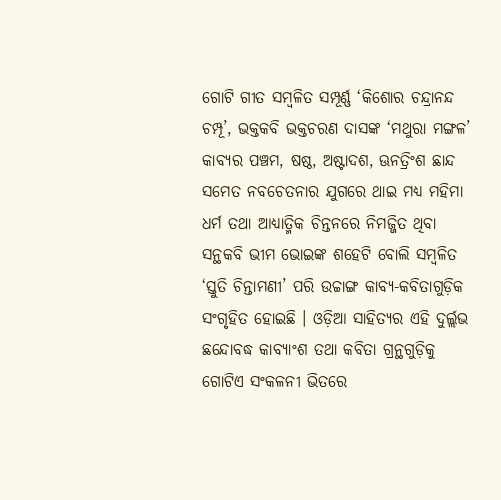ଗୋଟି ଗୀତ ସମ୍ବଳିତ ସମ୍ପୂର୍ଣ୍ଣ ‘କିଶୋର ଚନ୍ଦ୍ରାନନ୍ଦ ଚମ୍ପୂ’, ଭକ୍ତକବି ଭକ୍ତଚରଣ ଦାସଙ୍କ ‘ମଥୁରା ମଙ୍ଗଳ’ କାବ୍ୟର ପଞ୍ଚମ, ଷଷ୍ଠ, ଅଷ୍ଟାଦଶ, ଊନତ୍ରିଂଶ ଛାନ୍ଦ ସମେତ ନବଚେତନାର ଯୁଗରେ ଥାଇ ମଧ୍ୟ ମହିମା ଧର୍ମ ତଥା ଆଧ୍ୟାତ୍ମିକ ଚିନ୍ତନରେ ନିମଜ୍ଜିତ ଥିବା ସନ୍ଥକବି ଭୀମ ଭୋଇଙ୍କ ଶହେଟି ବୋଲି ସମ୍ବଳିତ ‘ସ୍ତୁତି ଚିନ୍ତାମଣୀ’ ପରି ଉଚ୍ଚାଙ୍ଗ କାବ୍ୟ-କବିତାଗୁଡ଼ିକ ସଂଗୃହିତ ହୋଇଛି । ଓଡ଼ିଆ ସାହିତ୍ୟର ଏହି ଦୁର୍ଲ୍ଲଭ ଛନ୍ଦୋବଦ୍ଧ କାବ୍ୟାଂଶ ତଥା କବିତା ଗ୍ରନ୍ଥଗୁଡ଼ିକୁ ଗୋଟିଏ ସଂକଳନୀ ଭିତରେ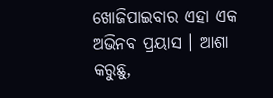ଖୋଜିପାଇବାର ଏହା ଏକ ଅଭିନବ ପ୍ରୟାସ । ଆଶା କରୁଛୁ,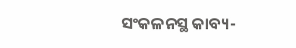ସଂକଳନସ୍ଥ କାବ୍ୟ-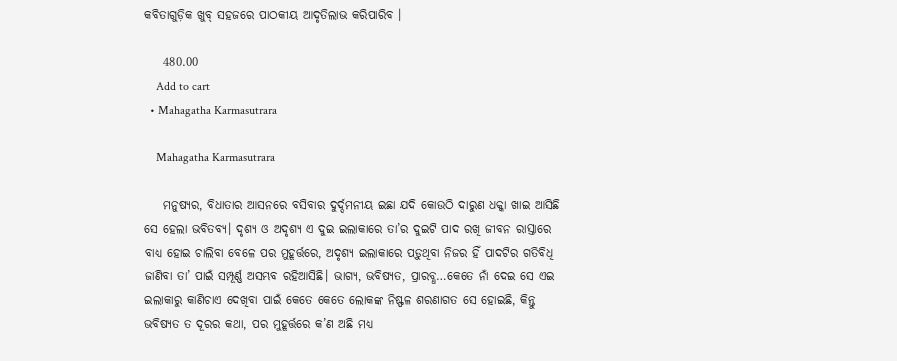କବିତାଗୁଡ଼ିକ ଖୁବ୍ ସହଜରେ ପାଠକୀୟ ଆଦୃତିଲାଭ କରିପାରିବ ।

    480.00
    Add to cart
  • Mahagatha Karmasutrara

    Mahagatha Karmasutrara

    ମନୁଷ୍ୟର, ବିଧାତାର ଆସନରେ ବସିବାର ଦୁର୍ଦ୍ଦମନୀୟ ଇଛା ଯଦି କୋଉଠି ଦାରୁଣ ଧକ୍କା ଖାଇ ଆସିଛି ସେ ହେଲା ଭବିତବ୍ୟ। ଦୃଶ୍ୟ ଓ ଅଦୃଶ୍ୟ ଏ ଦୁଇ ଇଲାକାରେ ତା’ର ଦୁଇଟି ପାଦ ରଖି ଜୀବନ ରାସ୍ତାରେ ବାଧ୍ୟ ହୋଇ ଚାଲିବା ବେଳେ ପର ମୁହୂର୍ତ୍ତରେ, ଅଦୃଶ୍ୟ ଇଲାକାରେ ପଡ଼ୁଥିବା ନିଜର ହିଁ ପାଦଟିର ଗତିବିଧି ଜାଣିବା ତା’ ପାଇଁ ସମ୍ପୂର୍ଣ୍ଣ ଅସମ୍ଭବ ରହିଆସିଛି। ଭାଗ୍ୟ, ଭବିଷ୍ୟତ, ପ୍ରାରବ୍ଧ…କେତେ ନାଁ ଦେଇ ସେ ଏଇ ଇଲାକାରୁ କାଣିଚାଏ ଦେଖିବା ପାଇଁ କେତେ କେତେ ଲୋକଙ୍କ ନିଷ୍ଫଳ ଶରଣାଗତ ସେ ହୋଇଛି, କିନ୍ତୁ ଭବିଷ୍ୟତ ତ ଦୂରର କଥା, ପର ମୁହୂର୍ତ୍ତରେ କ’ଣ ଅଛି ମଧ୍ୟ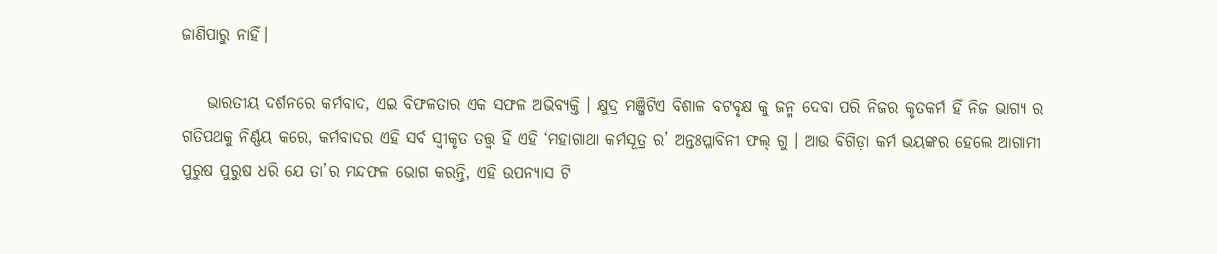ଜାଣିପାରୁ ନାହିଁ।

    ଭାରତୀୟ ଦର୍ଶନରେ କର୍ମବାଦ, ଏଇ ବିଫଳତାର ଏକ ସଫଳ ଅଭିବ୍ୟକ୍ତି । କ୍ଷୁଦ୍ର ମଞ୍ଜିଟିଏ ବିଶାଳ ବଟବୃକ୍ଷ କୁ ଜନ୍ମ ଦେବା ପରି ନିଜର କୃତକର୍ମ ହିଁ ନିଜ ଭାଗ୍ୟ ର ଗତିପଥକୁ ନିର୍ଣ୍ଣୟ କରେ, କର୍ମବାଦର ଏହି ସର୍ବ ସ୍ୱୀକୃତ ତତ୍ତ୍ୱ ହିଁ ଏହି ‘ମହାଗାଥା କର୍ମସୂତ୍ର ର’ ଅନ୍ତଃପ୍ଳାବିନୀ ଫଲ୍ ଗୁ । ଆଉ ବିଗିଡ଼ା କର୍ମ ଭୟଙ୍କର ହେଲେ ଆଗାମୀ ପୁରୁଷ ପୁରୁଷ ଧରି ଯେ ତା’ର ମନ୍ଦଫଳ ଭୋଗ କରନ୍ତି, ଏହି ଉପନ୍ୟାସ ଟି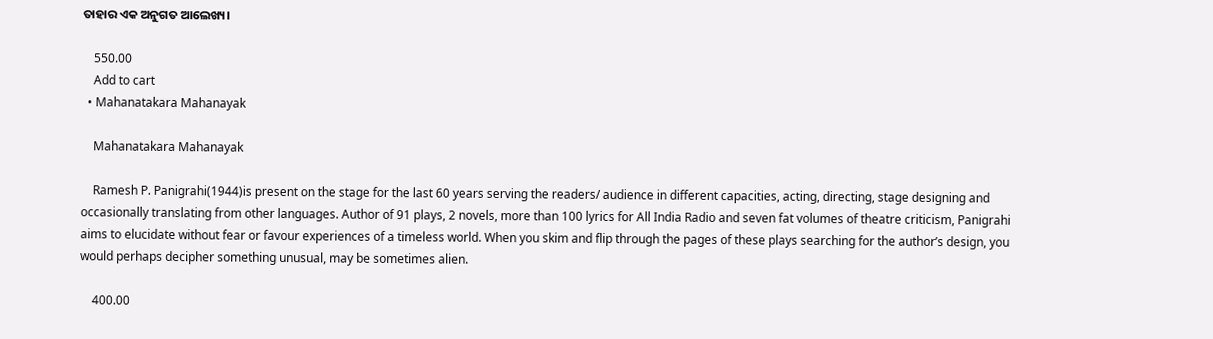ତାହାର ଏକ ଅନୁଗତ ଆଲେଖ୍ୟ।

    550.00
    Add to cart
  • Mahanatakara Mahanayak

    Mahanatakara Mahanayak

    Ramesh P. Panigrahi(1944)is present on the stage for the last 60 years serving the readers/ audience in different capacities, acting, directing, stage designing and occasionally translating from other languages. Author of 91 plays, 2 novels, more than 100 lyrics for All India Radio and seven fat volumes of theatre criticism, Panigrahi aims to elucidate without fear or favour experiences of a timeless world. When you skim and flip through the pages of these plays searching for the author’s design, you would perhaps decipher something unusual, may be sometimes alien.

    400.00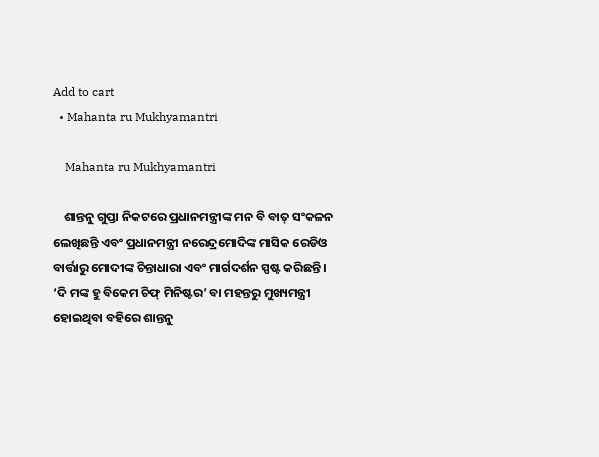Add to cart
  • Mahanta ru Mukhyamantri

    Mahanta ru Mukhyamantri

    ଶାନ୍ତନୁ ଗୁପ୍ତା ନିକଟରେ ପ୍ରଧାନମନ୍ତ୍ରୀଙ୍କ ମନ ବି ବାତ୍ ସଂକଳନ ଲେଖିଛନ୍ତି ଏବଂ ପ୍ରଧାନମନ୍ତ୍ରୀ ନରେନ୍ଦ୍ରମୋଦିଙ୍କ ମାସିକ ରେଡିଓ ବାର୍ତ୍ତାରୁ ମୋଦୀଙ୍କ ଚିନ୍ତାଧାରା ଏବଂ ମାର୍ଗଦର୍ଶନ ସ୍ପଷ୍ଟ କରିଛନ୍ତି । ‘ଦି ମଙ୍କ ହୁ ବିକେମ ଚିଫ୍ ମିନିଷ୍ଟର’ ବା ମହନ୍ତରୁ ମୁଖ୍ୟମନ୍ତ୍ରୀ ହୋଇଥିବା ବହିରେ ଶାନ୍ତନୁ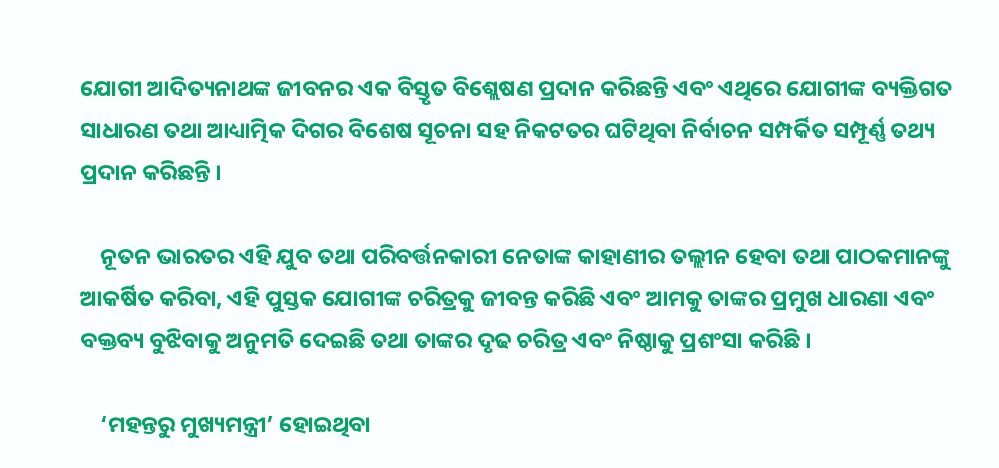ଯୋଗୀ ଆଦିତ୍ୟନାଥଙ୍କ ଜୀବନର ଏକ ବିସ୍ତୃତ ବିଶ୍ଲେଷଣ ପ୍ରଦାନ କରିଛନ୍ତି ଏବଂ ଏଥିରେ ଯୋଗୀଙ୍କ ବ୍ୟକ୍ତିଗତ ସାଧାରଣ ତଥା ଆଧ୍ୟାତ୍ମିକ ଦିଗର ବିଶେଷ ସୂଚନା ସହ ନିକଟତର ଘଟିଥିବା ନିର୍ବାଚନ ସମ୍ପର୍କିତ ସମ୍ପୂର୍ଣ୍ଣ ତଥ୍ୟ ପ୍ରଦାନ କରିଛନ୍ତି ।

    ନୂତନ ଭାରତର ଏହି ଯୁବ ତଥା ପରିବର୍ତ୍ତନକାରୀ ନେତାଙ୍କ କାହାଣୀର ତଲ୍ଲୀନ ହେବା ତଥା ପାଠକମାନଙ୍କୁ ଆକର୍ଷିତ କରିବା, ଏହି ପୁସ୍ତକ ଯୋଗୀଙ୍କ ଚରିତ୍ରକୁ ଜୀବନ୍ତ କରିଛି ଏବଂ ଆମକୁ ତାଙ୍କର ପ୍ରମୁଖ ଧାରଣା ଏବଂ ବକ୍ତବ୍ୟ ବୁଝିବାକୁ ଅନୁମତି ଦେଇଛି ତଥା ତାଙ୍କର ଦୃଢ ଚରିତ୍ର ଏବଂ ନିଷ୍ଠାକୁ ପ୍ରଶଂସା କରିଛି ।

    ‘ମହନ୍ତରୁ ମୁଖ୍ୟମନ୍ତ୍ରୀ’ ହୋଇଥିବା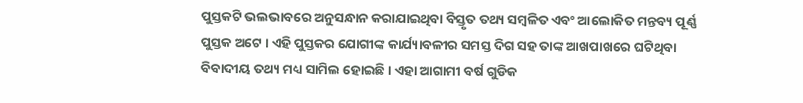ପୁସ୍ତକଟି ଭଲଭାବରେ ଅନୁସନ୍ଧାନ କରାଯାଇଥିବା ବିସ୍ତୃତ ତଥ୍ୟ ସମ୍ବଳିତ ଏବଂ ଆଲୋକିତ ମନ୍ତବ୍ୟ ପୂର୍ଣ୍ଣ ପୁସ୍ତକ ଅଟେ । ଏହି ପୁସ୍ତକର ଯୋଗୀଙ୍କ କାର୍ଯ୍ୟାବଳୀର ସମସ୍ତ ଦିଗ ସହ ତାଙ୍କ ଆଖପାଖରେ ଘଟିଥିବା ବିବାଦୀୟ ତଥ୍ୟ ମଧ୍ୟ ସାମିଲ ହୋଇଛି । ଏହା ଆଗାମୀ ବର୍ଷ ଗୁଡିକ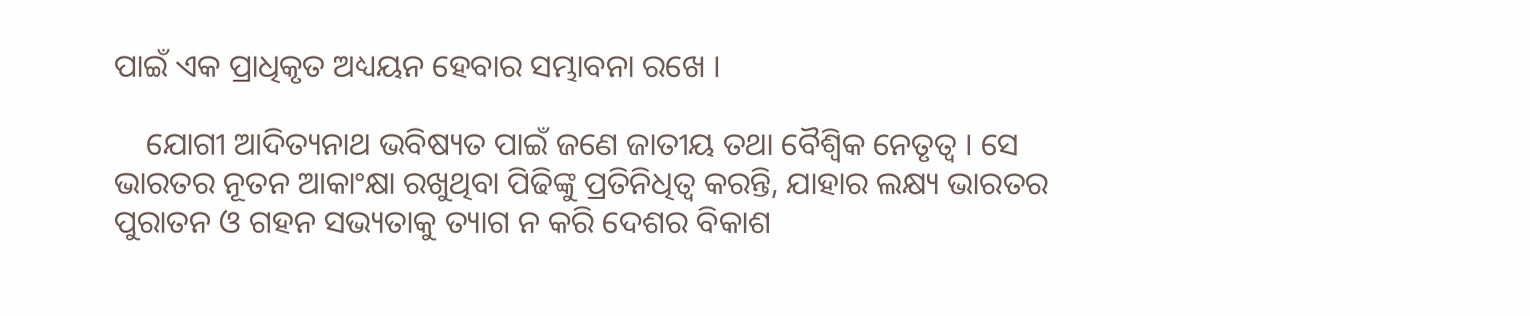ପାଇଁ ଏକ ପ୍ରାଧିକୃତ ଅଧ୍ୟୟନ ହେବାର ସମ୍ଭାବନା ରଖେ ।

    ଯୋଗୀ ଆଦିତ୍ୟନାଥ ଭବିଷ୍ୟତ ପାଇଁ ଜଣେ ଜାତୀୟ ତଥା ବୈଶ୍ୱିକ ନେତୃତ୍ୱ । ସେ ଭାରତର ନୂତନ ଆକାଂକ୍ଷା ରଖୁଥିବା ପିଢିଙ୍କୁ ପ୍ରତିନିଧିତ୍ୱ କରନ୍ତି, ଯାହାର ଲକ୍ଷ୍ୟ ଭାରତର ପୁରାତନ ଓ ଗହନ ସଭ୍ୟତାକୁ ତ୍ୟାଗ ନ କରି ଦେଶର ବିକାଶ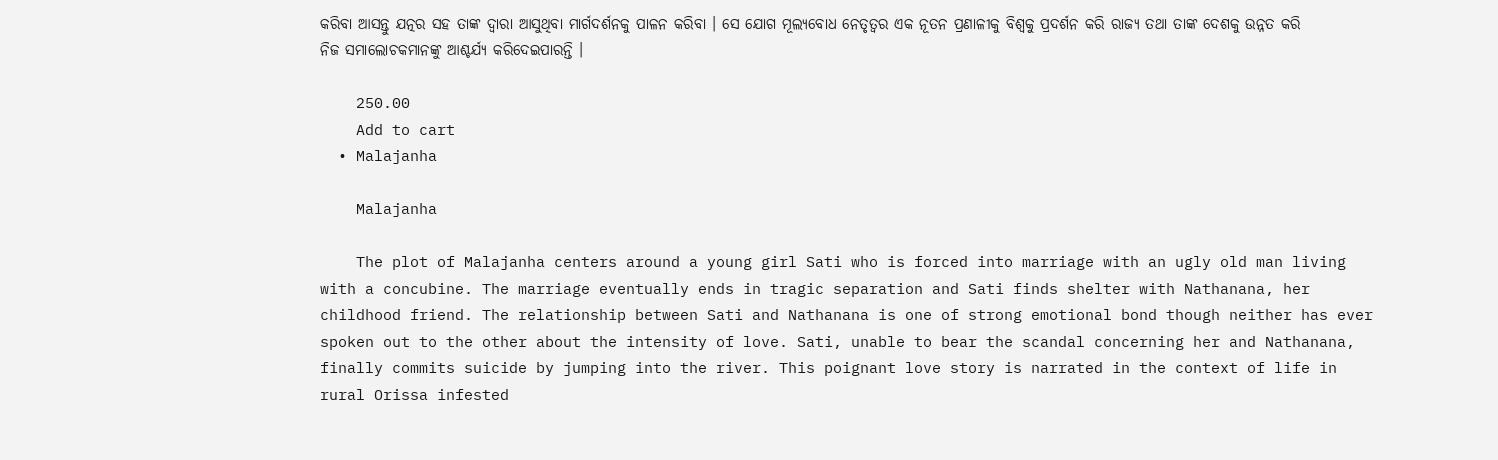କରିବା ଆସନ୍ତୁ ଯତ୍ନର ସହ ତାଙ୍କ ଦ୍ୱାରା ଆସୁଥିବା ମାର୍ଗଦର୍ଶନକୁ ପାଳନ କରିବା । ସେ ଯୋଗ ମୂଲ୍ୟବୋଧ ନେତୃତ୍ୱର ଏକ ନୂତନ ପ୍ରଣାଳୀକୁ ବିଶ୍ୱକୁ ପ୍ରଦର୍ଶନ କରି ରାଜ୍ୟ ତଥା ତାଙ୍କ ଦେଶକୁ ଉନ୍ନତ କରି ନିଜ ସମାଲୋଚକମାନଙ୍କୁ ଆଶ୍ଚର୍ଯ୍ୟ କରିଦେଇପାରନ୍ତି ।

    250.00
    Add to cart
  • Malajanha

    Malajanha

    The plot of Malajanha centers around a young girl Sati who is forced into marriage with an ugly old man living with a concubine. The marriage eventually ends in tragic separation and Sati finds shelter with Nathanana, her childhood friend. The relationship between Sati and Nathanana is one of strong emotional bond though neither has ever spoken out to the other about the intensity of love. Sati, unable to bear the scandal concerning her and Nathanana, finally commits suicide by jumping into the river. This poignant love story is narrated in the context of life in rural Orissa infested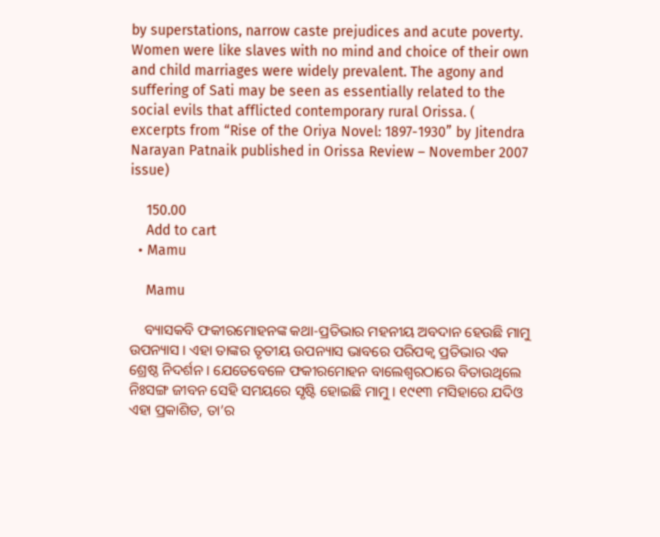by superstations, narrow caste prejudices and acute poverty. Women were like slaves with no mind and choice of their own and child marriages were widely prevalent. The agony and suffering of Sati may be seen as essentially related to the social evils that afflicted contemporary rural Orissa. ( excerpts from “Rise of the Oriya Novel: 1897-1930” by Jitendra Narayan Patnaik published in Orissa Review – November 2007 issue)

    150.00
    Add to cart
  • Mamu

    Mamu

    ବ୍ୟାସକବି ଫକୀରମୋହନଙ୍କ କଥା-ପ୍ରତିଭାର ମହନୀୟ ଅବଦାନ ହେଉଛି ମାମୁ ଉପନ୍ୟାସ । ଏହା ତାଙ୍କର ତୃତୀୟ ଉପନ୍ୟାସ ଭାବରେ ପରିପକ୍ୱ ପ୍ରତିଭାର ଏକ ଶ୍ରେଷ୍ଠ ନିଦର୍ଶନ । ଯେତେବେଳେ ଫକୀରମୋହନ ବାଲେଶ୍ୱରଠାରେ ବିତାଉଥିଲେ ନିଃସଙ୍ଗ ଜୀବନ ସେହି ସମୟରେ ସୃଷ୍ଟି ହୋଇଛି ମାମୁ । ୧୯୧୩ ମସିହାରେ ଯଦିଓ ଏହା ପ୍ରକାଶିତ, ତା’ର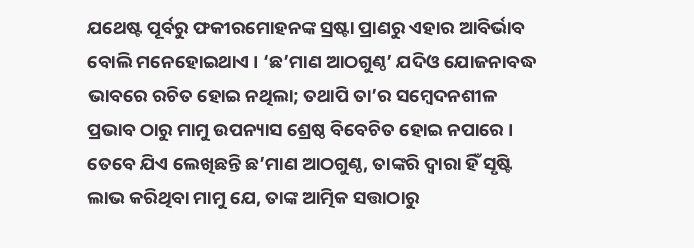ଯଥେଷ୍ଟ ପୂର୍ବରୁ ଫକୀରମୋହନଙ୍କ ସ୍ରଷ୍ଟା ପ୍ରାଣରୁ ଏହାର ଆବିର୍ଭାବ ବୋଲି ମନେହୋଇଥାଏ । ‘ଛ’ମାଣ ଆଠଗୁଣ୍ଠ’ ଯଦିଓ ଯୋଜନାବଦ୍ଧ ଭାବରେ ରଚିତ ହୋଇ ନଥିଲା; ତଥାପି ତା’ର ସମ୍ବେଦନଶୀଳ ପ୍ରଭାବ ଠାରୁ ମାମୁ ଉପନ୍ୟାସ ଶ୍ରେଷ୍ଠ ବିବେଚିତ ହୋଇ ନପାରେ । ତେବେ ଯିଏ ଲେଖିଛନ୍ତି ଛ’ମାଣ ଆଠଗୁଣ୍ଠ, ତାଙ୍କରି ଦ୍ୱାରା ହିଁ ସୃଷ୍ଟି ଲାଭ କରିଥିବା ମାମୁ ଯେ, ତାଙ୍କ ଆତ୍ମିକ ସତ୍ତାଠାରୁ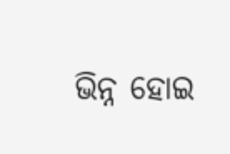ଭିନ୍ନ ହୋଇ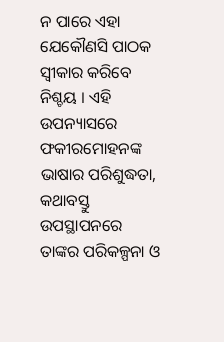ନ ପାରେ ଏହା ଯେକୌଣସି ପାଠକ ସ୍ୱୀକାର କରିବେ ନିଶ୍ଚୟ । ଏହି ଉପନ୍ୟାସରେ ଫକୀରମୋହନଙ୍କ ଭାଷାର ପରିଶୁଦ୍ଧତା, କଥାବସ୍ତୁ ଉପସ୍ଥାପନରେ ତାଙ୍କର ପରିକଳ୍ପନା ଓ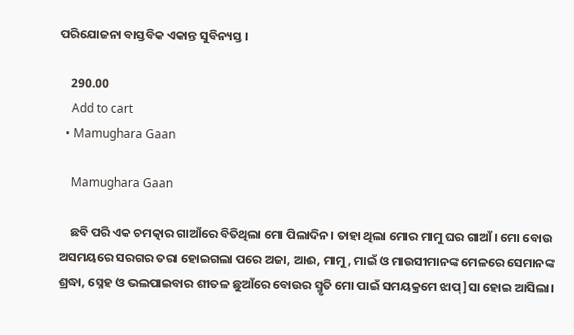ପରିଯୋଜନା ବାସ୍ତବିକ ଏକାନ୍ତ ସୁବିନ୍ୟସ୍ତ ।

    290.00
    Add to cart
  • Mamughara Gaan

    Mamughara Gaan

    ଛବି ପରି ଏକ ଚମତ୍କାର ଗାଆଁରେ ବିତିଥିଲା ମୋ ପିଲାଦିନ। ତାହା ଥିଲା ମୋର ମାମୁ ଘର ଗାଆଁ। ମୋ ବୋଉ ଅସମୟରେ ସରଗର ତରା ହୋଇଗଲା ପରେ ଅଜା, ଆଈ, ମାମୁ, ମାଇଁ ଓ ମାଉସୀମାନଙ୍କ ମେଳରେ ସେମାନଙ୍କ ଶ୍ରଦ୍ଧା, ସ୍ନେହ ଓ ଭଲପାଇବାର ଶୀତଳ ଛୁଆଁରେ ବୋଉର ସ୍ମୃତି ମୋ ପାଇଁ ସମୟକ୍ରମେ ଝାପ୍]ସା ହୋଇ ଆସିଲା।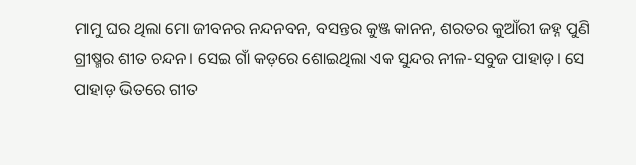ମାମୁ ଘର ଥିଲା ମୋ ଜୀବନର ନନ୍ଦନବନ, ବସନ୍ତର କୁଞ୍ଜ କାନନ, ଶରତର କୁଆଁରୀ ଜହ୍ନ ପୁଣି ଗ୍ରୀଷ୍ମର ଶୀତ ଚନ୍ଦନ। ସେଇ ଗାଁ କଡ଼ରେ ଶୋଇଥିଲା ଏକ ସୁନ୍ଦର ନୀଳ-ସବୁଜ ପାହାଡ଼। ସେ ପାହାଡ଼ ଭିତରେ ଗୀତ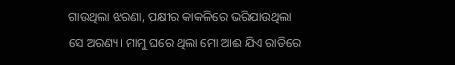ଗାଉଥିଲା ଝରଣା, ପକ୍ଷୀର କାକଳିରେ ଭରିଯାଉଥିଲା ସେ ଅରଣ୍ୟ। ମାମୁ ଘରେ ଥିଲା ମୋ ଆଈ ଯିଏ ରାତିରେ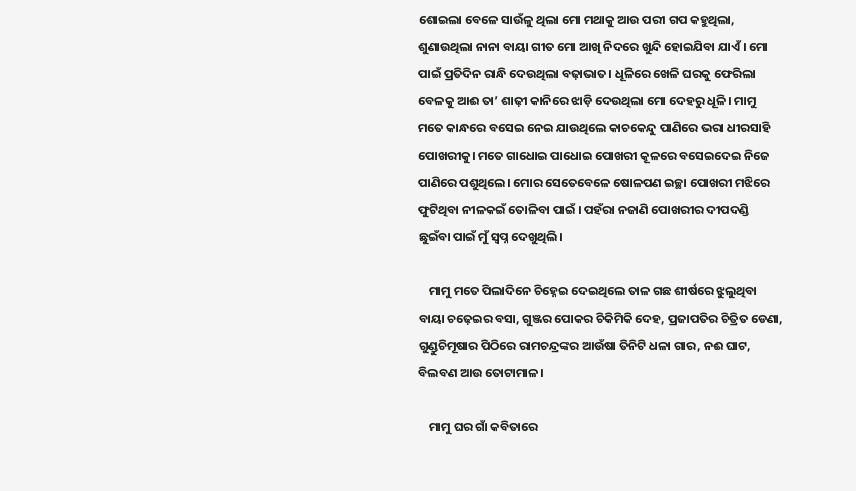ଶୋଇଲା ବେଳେ ସାଉଁଳୁ ଥିଲା ମୋ ମଥାକୁ ଆଉ ପରୀ ଗପ କହୁଥିଲା, ଶୁଣାଉଥିଲା ନାନା ବାୟା ଗୀତ ମୋ ଆଖି ନିଦରେ ଖୁନ୍ଦି ହୋଇଯିବା ଯାଏଁ। ମୋ ପାଇଁ ପ୍ରତିଦିନ ରାନ୍ଧି ଦେଉଥିଲା ବଢ଼ାଭାତ। ଧୂଳିରେ ଖେଳି ଘରକୁ ଫେରିଲା ବେଳକୁ ଆଈ ତା’ ଶାଢ଼ୀ କାନିରେ ଝାଡ଼ି ଦେଉଥିଲା ମୋ ଦେହରୁ ଧୂଳି। ମାମୁ ମତେ କାନ୍ଧରେ ବସେଇ ନେଇ ଯାଉଥିଲେ କାଚକେନ୍ଦୁ ପାଣିରେ ଭରା ଧୀରସାହି ପୋଖରୀକୁ। ମତେ ଗାଧୋଇ ପାଧୋଇ ପୋଖରୀ କୂଳରେ ବସେଇଦେଇ ନିଜେ ପାଣିରେ ପଶୁଥିଲେ। ମୋର ସେତେବେଳେ ଷୋଳପଣ ଇଚ୍ଛା ପୋଖରୀ ମଝିରେ ଫୁଟିଥିବା ନୀଳକଇଁ ତୋଳିବା ପାଇଁ । ପହଁରା ନଜାଣି ପୋଖରୀର ଦୀପଦଣ୍ଡି ଛୁଇଁବା ପାଇଁ ମୁଁ ସ୍ୱପ୍ନ ଦେଖୁଥିଲି।

    ମାମୁ ମତେ ପିଲାଦିନେ ଚିହ୍ନେଇ ଦେଇଥିଲେ ତାଳ ଗଛ ଶୀର୍ଷରେ ଝୁଲୁଥିବା ବାୟା ଚଢ଼େଇର ବସା, ଗୁଞ୍ଜର ପୋକର ଚିକିମିକି ଦେହ, ପ୍ରଜାପତିର ଚିତ୍ରିତ ଡେଣା, ଗୁଣ୍ଡୁଚିମୂଷାର ପିଠିରେ ରାମଚନ୍ଦ୍ରଙ୍କର ଆଉଁଷା ତିନିଟି ଧଳା ଗାର, ନଈ ଘାଟ, ବିଲବଣ ଆଉ ତୋଟାମାଳ।

    ମାମୁ ଘର ଗାଁ କବିତାରେ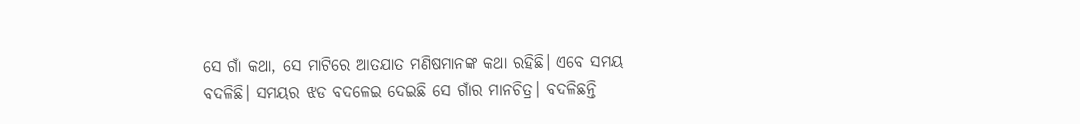ସେ ଗାଁ କଥା, ସେ ମାଟିରେ ଆତଯାତ ମଣିଷମାନଙ୍କ କଥା ରହିଛି। ଏବେ ସମୟ ବଦଳିଛି। ସମୟର ଝଡ ବଦଳେଇ ଦେଇଛି ସେ ଗାଁର ମାନଚିତ୍ର। ବଦଳିଛନ୍ତି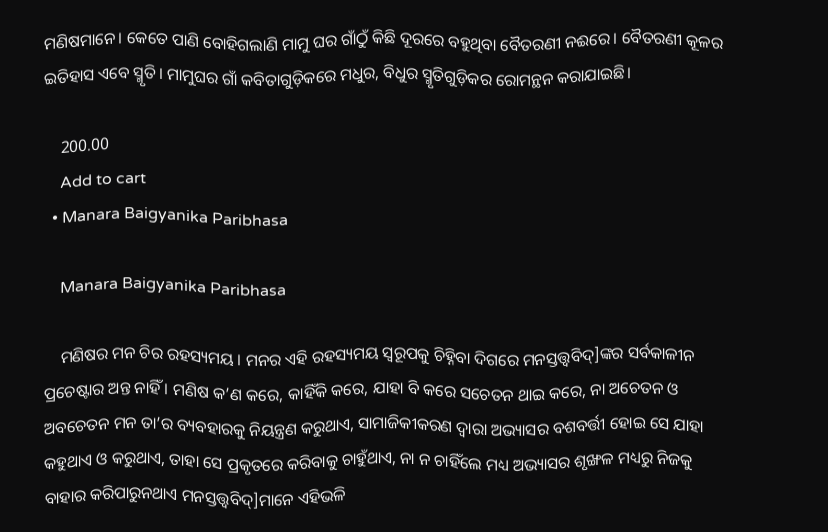ମଣିଷମାନେ। କେତେ ପାଣି ବୋହିଗଲାଣି ମାମୁ ଘର ଗାଁଠୁଁ କିଛି ଦୂରରେ ବହୁଥିବା ବୈତରଣୀ ନଈରେ। ବୈତରଣୀ କୂଳର ଇତିହାସ ଏବେ ସ୍ମୃତି। ମାମୁଘର ଗାଁ କବିତାଗୁଡ଼ିକରେ ମଧୁର, ବିଧୁର ସ୍ମୃତିଗୁଡ଼ିକର ରୋମନ୍ଥନ କରାଯାଇଛି।

    200.00
    Add to cart
  • Manara Baigyanika Paribhasa

    Manara Baigyanika Paribhasa

    ମଣିଷର ମନ ଚିର ରହସ୍ୟମୟ । ମନର ଏହି ରହସ୍ୟମୟ ସ୍ୱରୂପକୁ ଚିହ୍ନିବା ଦିଗରେ ମନସ୍ତତ୍ତ୍ୱବିଦ୍]ଙ୍କର ସର୍ବକାଳୀନ ପ୍ରଚେଷ୍ଟାର ଅନ୍ତ ନାହିଁ । ମଣିଷ କ’ଣ କରେ, କାହିଁକି କରେ, ଯାହା ବି କରେ ସଚେତନ ଥାଇ କରେ, ନା ଅଚେତନ ଓ ଅବଚେତନ ମନ ତା’ର ବ୍ୟବହାରକୁ ନିୟନ୍ତ୍ରଣ କରୁଥାଏ, ସାମାଜିକୀକରଣ ଦ୍ୱାରା ଅଭ୍ୟାସର ବଶବର୍ତ୍ତୀ ହୋଇ ସେ ଯାହା କହୁଥାଏ ଓ କରୁଥାଏ, ତାହା ସେ ପ୍ରକୃତରେ କରିବାକୁ ଚାହୁଁଥାଏ, ନା ନ ଚାହିଁଲେ ମଧ୍ୟ ଅଭ୍ୟାସର ଶୃଙ୍ଖଳ ମଧ୍ୟରୁ ନିଜକୁ ବାହାର କରିପାରୁନଥାଏ ମନସ୍ତତ୍ତ୍ୱବିଦ୍]ମାନେ ଏହିଭଳି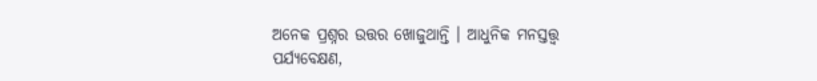ଅନେକ ପ୍ରଶ୍ନର ଉତ୍ତର ଖୋଜୁଥାନ୍ତି । ଆଧୁନିକ ମନସ୍ତତ୍ତ୍ୱ ପର୍ଯ୍ୟବେକ୍ଷଣ,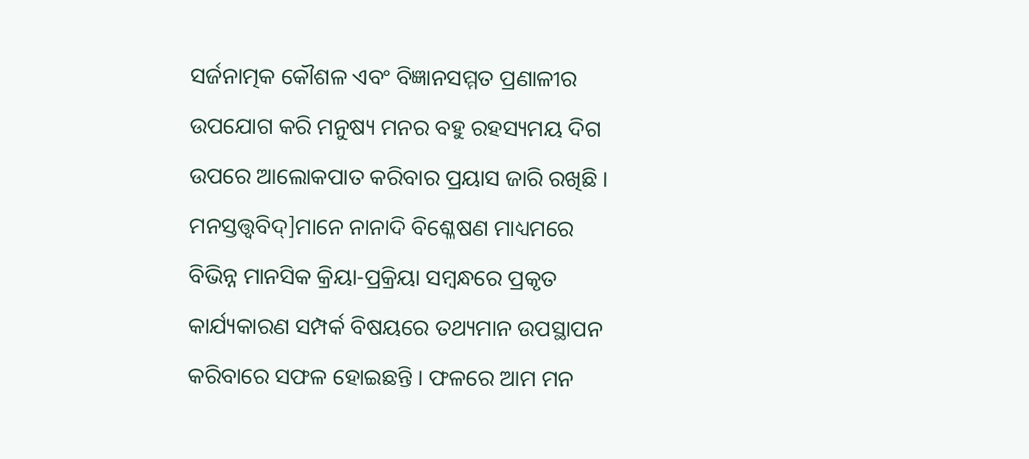ସର୍ଜନାତ୍ମକ କୌଶଳ ଏବଂ ବିଜ୍ଞାନସମ୍ମତ ପ୍ରଣାଳୀର ଉପଯୋଗ କରି ମନୁଷ୍ୟ ମନର ବହୁ ରହସ୍ୟମୟ ଦିଗ ଉପରେ ଆଲୋକପାତ କରିବାର ପ୍ରୟାସ ଜାରି ରଖିଛି । ମନସ୍ତତ୍ତ୍ୱବିଦ୍]ମାନେ ନାନାଦି ବିଶ୍ଳେଷଣ ମାଧ୍ୟମରେ ବିଭିନ୍ନ ମାନସିକ କ୍ରିୟା-ପ୍ରକ୍ରିୟା ସମ୍ବନ୍ଧରେ ପ୍ରକୃତ କାର୍ଯ୍ୟକାରଣ ସମ୍ପର୍କ ବିଷୟରେ ତଥ୍ୟମାନ ଉପସ୍ଥାପନ କରିବାରେ ସଫଳ ହୋଇଛନ୍ତି । ଫଳରେ ଆମ ମନ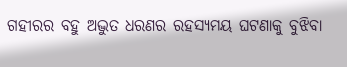ଗହୀରର ବହୁ ଅଦ୍ଭୁତ ଧରଣର ରହସ୍ୟମୟ ଘଟଣାକୁ ବୁଝିବା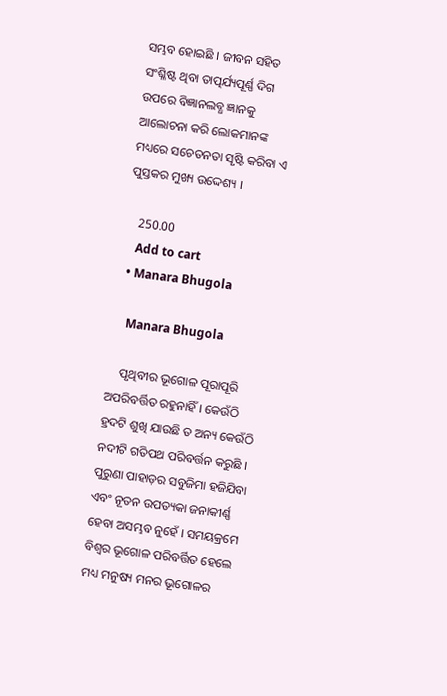ସମ୍ଭବ ହୋଇଛି । ଜୀବନ ସହିତ ସଂଶ୍ଳିଷ୍ଟ ଥିବା ତାତ୍ପର୍ଯ୍ୟପୂର୍ଣ୍ଣ ଦିଗ ଉପରେ ବିଜ୍ଞାନଲବ୍ଧ ଜ୍ଞାନକୁ ଆଲୋଚନା କରି ଲୋକମାନଙ୍କ ମଧ୍ୟରେ ସଚେତନତା ସୃଷ୍ଟି କରିବା ଏ ପୁସ୍ତକର ମୁଖ୍ୟ ଉଦ୍ଦେଶ୍ୟ ।

    250.00
    Add to cart
  • Manara Bhugola

    Manara Bhugola

    ପୃଥିବୀର ଭୂଗୋଳ ପୂରାପୂରି ଅପରିବର୍ତ୍ତିତ ରହୁନାହିଁ । କେଉଁଠି ହ୍ରଦଟି ଶୁଖି ଯାଉଛି ତ ଅନ୍ୟ କେଉଁଠି ନଦୀଟି ଗତିପଥ ପରିବର୍ତ୍ତନ କରୁଛି । ପୁରୁଣା ପାହାଡ଼ର ସବୁଜିମା ହଜିଯିବା ଏବଂ ନୂତନ ଉପତ୍ୟକା ଜନାକୀର୍ଣ୍ଣ ହେବା ଅସମ୍ଭବ ନୁହେଁ । ସମୟକ୍ରମେ ବିଶ୍ୱର ଭୂଗୋଳ ପରିବର୍ତ୍ତିତ ହେଲେ ମଧ୍ୟ ମନୁଷ୍ୟ ମନର ଭୂଗୋଳର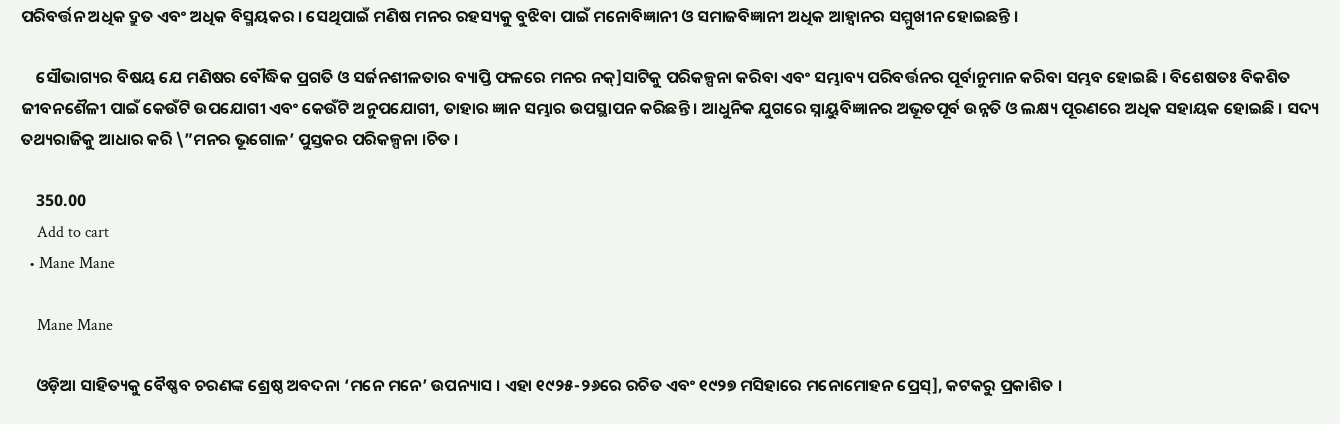ପରିବର୍ତ୍ତନ ଅଧିକ ଦ୍ରୁତ ଏବଂ ଅଧିକ ବିସ୍ମୟକର । ସେଥିପାଇଁ ମଣିଷ ମନର ରହସ୍ୟକୁ ବୁଝିବା ପାଇଁ ମନୋବିଜ୍ଞାନୀ ଓ ସମାଜବିଜ୍ଞାନୀ ଅଧିକ ଆହ୍ୱାନର ସମ୍ମୁଖୀନ ହୋଇଛନ୍ତି ।

    ସୌଭାଗ୍ୟର ବିଷୟ ଯେ ମଣିଷର ବୌଦ୍ଧିକ ପ୍ରଗତି ଓ ସର୍ଜନଶୀଳତାର ବ୍ୟାପ୍ତି ଫଳରେ ମନର ନକ୍]ସାଟିକୁ ପରିକଳ୍ପନା କରିବା ଏବଂ ସମ୍ଭାବ୍ୟ ପରିବର୍ତ୍ତନର ପୂର୍ବାନୁମାନ କରିବା ସମ୍ଭବ ହୋଇଛି । ବିଶେଷତଃ ବିକଶିତ ଜୀବନଶୈଳୀ ପାଇଁ କେଉଁଟି ଉପଯୋଗୀ ଏବଂ କେଉଁଟି ଅନୁପଯୋଗୀ, ତାହାର ଜ୍ଞାନ ସମ୍ଭାର ଉପସ୍ଥାପନ କରିଛନ୍ତି । ଆଧୁନିକ ଯୁଗରେ ସ୍ନାୟୁବିଜ୍ଞାନର ଅଭୂତପୂର୍ବ ଉନ୍ନତି ଓ ଲକ୍ଷ୍ୟ ପୂରଣରେ ଅଧିକ ସହାୟକ ହୋଇଛି । ସଦ୍ୟ ତଥ୍ୟରାଜିକୁ ଆଧାର କରି \”ମନର ଭୂଗୋଳ’ ପୁସ୍ତକର ପରିକଳ୍ପନା ।ଚିତ ।

    350.00
    Add to cart
  • Mane Mane

    Mane Mane

    ଓଡ଼ିଆ ସାହିତ୍ୟକୁ ବୈଷ୍ଣବ ଚରଣଙ୍କ ଶ୍ରେଷ୍ଠ ଅବଦନା ‘ମନେ ମନେ’ ଉପନ୍ୟାସ । ଏହା ୧୯୨୫-୨୬ରେ ରଚିତ ଏବଂ ୧୯୨୭ ମସିହାରେ ମନୋମୋହନ ପ୍ରେସ୍], କଟକରୁ ପ୍ରକାଶିତ ।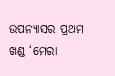ଉପନ୍ୟାସର ପ୍ରଥମ ଖଣ୍ଡ ‘ମେରା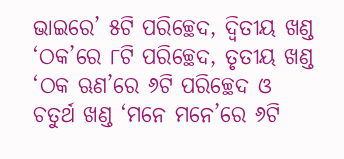ଭାଇରେ’ ୫ଟି ପରିଚ୍ଛେଦ, ଦ୍ୱିତୀୟ ଖଣ୍ଡ ‘ଠକ’ରେ ୮ଟି ପରିଚ୍ଛେଦ, ତୃତୀୟ ଖଣ୍ଡ ‘ଠକ ଋଣ’ରେ ୬ଟି ପରିଚ୍ଛେଦ ଓ ଚତୁର୍ଥ ଖଣ୍ଡ ‘ମନେ ମନେ’ରେ ୬ଟି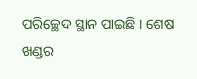ପରିଚ୍ଛେଦ ସ୍ଥାନ ପାଇଛି । ଶେଷ ଖଣ୍ଡର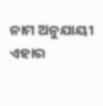ନାମ ଅନୁଯାୟୀ ଏହାର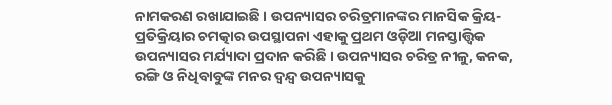ନାମକରଣ ରଖାଯାଇଛି । ଉପନ୍ୟାସର ଚରିତ୍ରମାନଙ୍କର ମାନସିକ କ୍ରିୟ-ପ୍ରତିକ୍ରିୟାର ଚମତ୍କାର ଉପସ୍ଥାପନା ଏହାକୁ ପ୍ରଥମ ଓଡ଼ିଆ ମନସ୍ତାତ୍ତ୍ୱିକ ଉପନ୍ୟାସର ମର୍ଯ୍ୟାଦା ପ୍ରଦାନ କରିଛି । ଉପନ୍ୟାସର ଚରିତ୍ର ନୀଳୁ, କନକ, ରଙ୍ଗି ଓ ନିଧିବାବୁଙ୍କ ମନର ଦ୍ୱନ୍ଦ୍ୱ ଉପନ୍ୟାସକୁ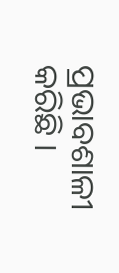ପ୍ରଭାବଶାଳୀ କରିଛି ।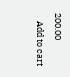200.00
    Add to cart